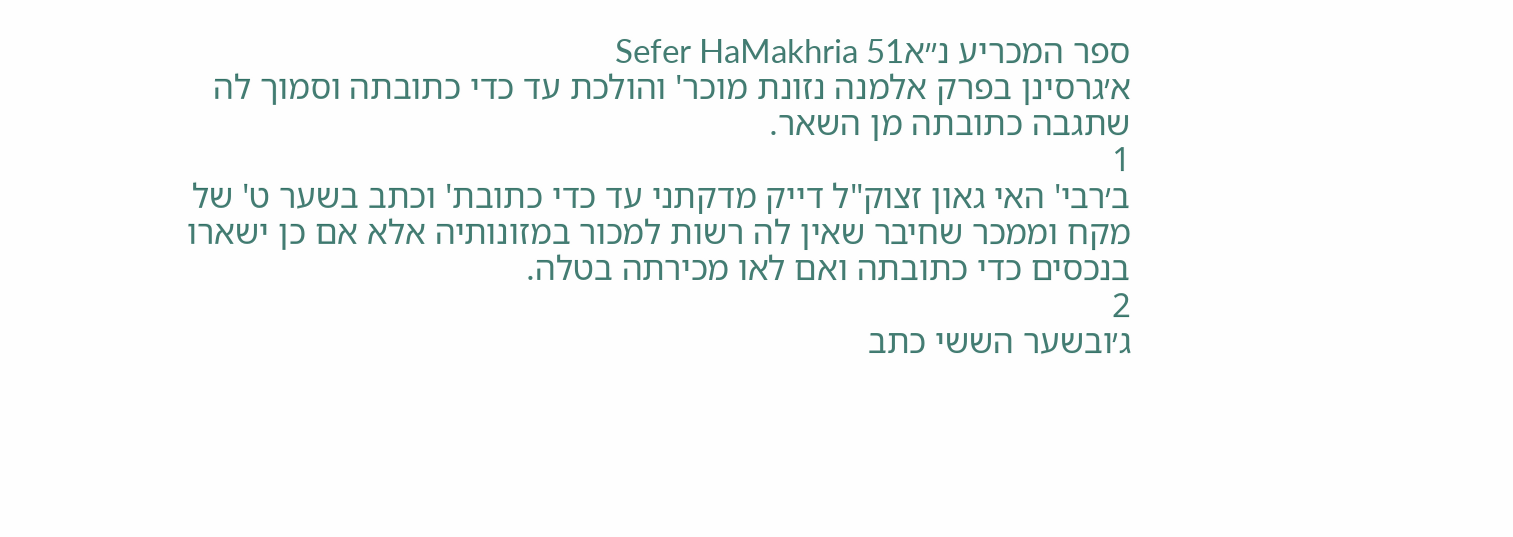ספר המכריע נ״אSefer HaMakhria 51
א׳גרסינן בפרק אלמנה נזונת מוכר' והולכת עד כדי כתובתה וסמוך לה שתגבה כתובתה מן השאר.
1
ב׳רבי' האי גאון זצוק"ל דייק מדקתני עד כדי כתובת' וכתב בשער ט' של מקח וממכר שחיבר שאין לה רשות למכור במזונותיה אלא אם כן ישארו בנכסים כדי כתובתה ואם לאו מכירתה בטלה.
2
ג׳ובשער הששי כתב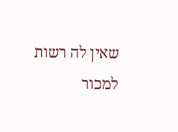שאין לה רשות למכור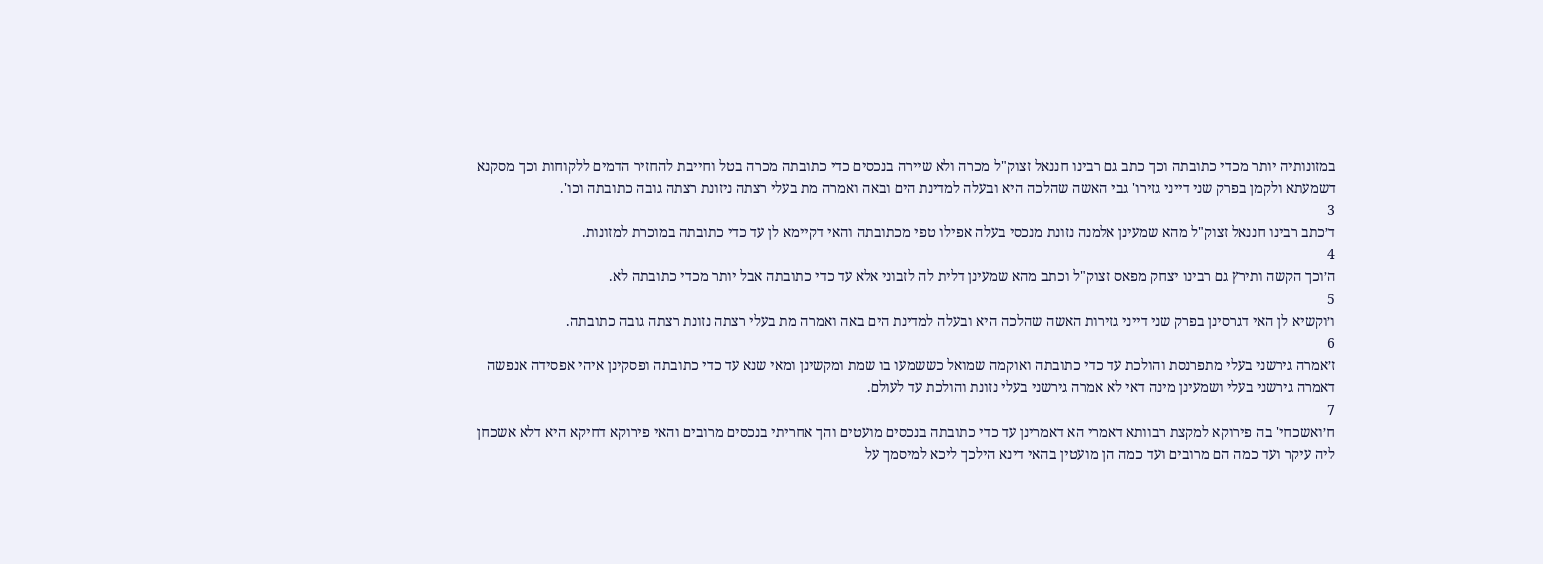במזונותיה יותר מכדי כתובתה וכך כתב גם רבינו חננאל זצוק"ל מכרה ולא שיירה בנכסים כדי כתובתה מכרה בטל וחייבת להחזיר הדמים ללקוחות וכך מסקנא דשמעתא ולקמן בפרק שני דייני גזירו' גבי האשה שהלכה היא ובעלה למדינת הים ובאה ואמרה מת בעלי רצתה ניזונת רצתה גובה כתובתה וכו'.
3
ד׳כתב רבינו חננאל זצוק"ל מהא שמעינן אלמנה נזונת מנכסי בעלה אפילו טפי מכתובתה והאי דקיימא לן עד כדי כתובתה במוכרת למזונות.
4
ה׳וכך הקשה ותירץ גם רבינו יצחק מפאס זצוק"ל וכתב מהא שמעינן דלית לה לזבוני אלא עד כדי כתובתה אבל יותר מכדי כתובתה לא.
5
ו׳וקשיא לן האי דגרסינן בפרק שני דייני גזירות האשה שהלכה היא ובעלה למדינת הים באה ואמרה מת בעלי רצתה נזונת רצתה גובה כתובתה.
6
ז׳אמרה גירשני בעלי מתפרנסת והולכת עד כדי כתובתה ואוקמה שמואל כששמעו בו שמת ומקשינן ומאי שנא עד כדי כתובתה ופסקינן איהי אפסידה אנפשה דאמרה גירשני בעלי ושמעינן מינה דאי לא אמרה גירשני בעלי נזונת והולכת עד לעולם.
7
ח׳ואשכחי' בה פירוקא למקצת רבוותא דאמרי הא דאמרינן עד כדי כתובתה בנכסים מועטים והך אחריתי בנכסים מרובים והאי פירוקא דחיקא היא דלא אשכחן ליה עיקר ועד כמה הם מרובים ועד כמה הן מועטין בהאי דינא הילכך ליכא למיסמך על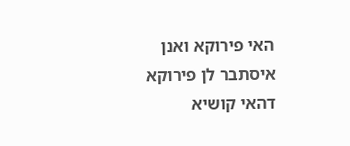האי פירוקא ואנן איסתבר לן פירוקא דהאי קושיא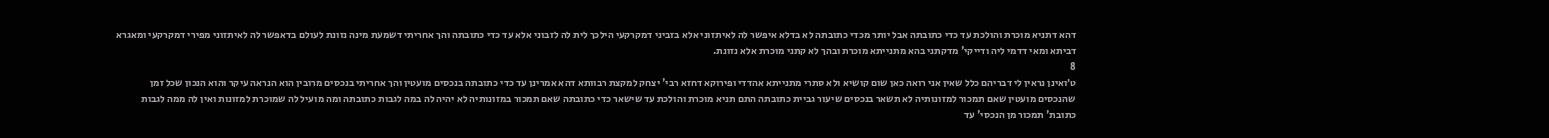דהא דתניא מוכרת והולכת עד כדי כתובתה אבל יותר מכדי כתובתה לא בדלא איפשר לה לאיתזוני אלא בזביני דמקרקעי הילכך לית לה לזבוני אלא עד כדי כתובתה והך אחריתי דשמעת מינה נזונת לעולם בדאפשר לה לאיתזוני מפירי דמקרקעי ומאגרא דביתא ומאי דדמי ליה ודייקי' מדקתני בהא מתנייתא מוכרת ובהך לא קתני מוכרת אלא נזונת.
8
ט׳ואינן נראין לי דבריהם כלל שאין אני רואה כאן שום קושיא ולא סתרי מתנייתא אהדדי ופירוקא דחזא רבי' יצחק למקצת רבוותא דהא אמרינן עד כדי כתובתה בנכסים מועטין והך אחריתי בנכסים מרובין הוא הנראה עיקר והוא הנכון שכל זמן שהנכסים מועטין שאם תמכור למזונותיה לא תשאר בנכסים שיעור גביית כתובתה התם תניא מוכרת והולכת עד שישאר כדי כתובתה שאם תמכור במזונותיה לא יהיה לה במה לגבות כתובתה ומה מועיל לה שמוכרת למזונות ואין לה ממה לגבות כתובת' תמכור מן הנכסי' עד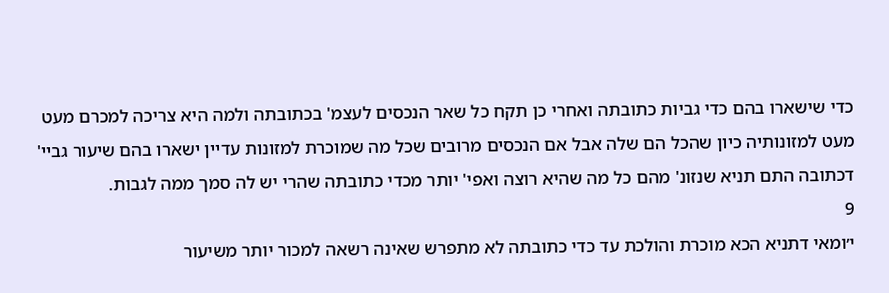כדי שישארו בהם כדי גביות כתובתה ואחרי כן תקח כל שאר הנכסים לעצמ' בכתובתה ולמה היא צריכה למכרם מעט מעט למזונותיה כיון שהכל הם שלה אבל אם הנכסים מרובים שכל מה שמוכרת למזונות עדיין ישארו בהם שיעור גביי' דכתובה התם תניא שנזונ' מהם כל מה שהיא רוצה ואפי' יותר מכדי כתובתה שהרי יש לה סמך ממה לגבות.
9
י׳ומאי דתניא הכא מוכרת והולכת עד כדי כתובתה לא מתפרש שאינה רשאה למכור יותר משיעור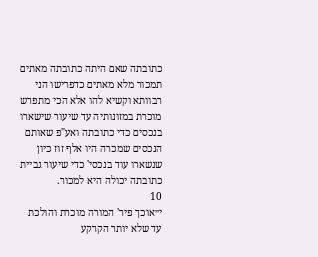כתובתה שאם היתה כתובתה מאתים תמכור מלא מאתים כדפרישו הני רבוותא וקשיא להו אלא הכי מתפרש מוכרת במזונותיה עד שיעור שישארו בנכסים כדי כתובתה ואע"פ שאותם הנכסים שמכרה היו אלף זוז כיון שנשארו עוד בנכסי' כדי שיעור גביית כתובתה יכולה היא למכור.
10
י״אוכך פיר' המורה מוכרת והולכת עד שלא יותר הקרקע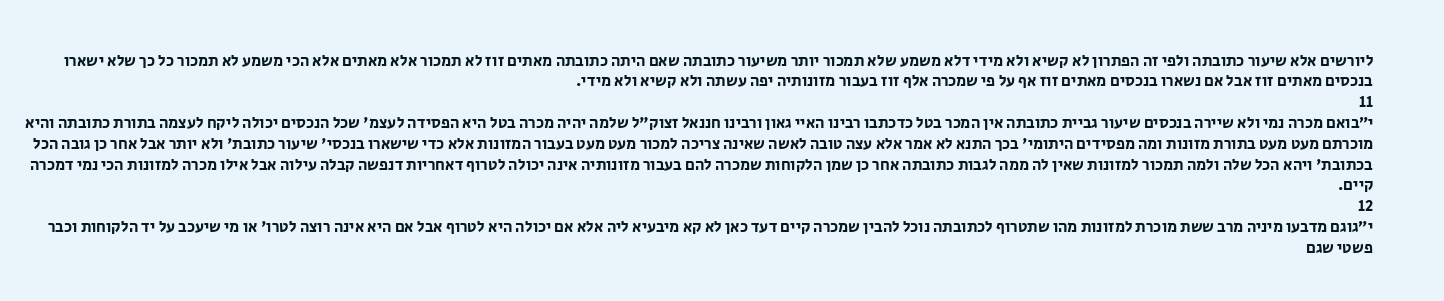ליורשים אלא שיעור כתובתה ולפי זה הפתרון לא קשיא ולא מידי דלא משמע שלא תמכור יותר משיעור כתובתה שאם היתה כתובתה מאתים זוז לא תמכור אלא מאתים אלא הכי משמע לא תמכור כל כך שלא ישארו בנכסים מאתים זוז אבל אם נשארו בנכסים מאתים זוז אף על פי שמכרה אלף זוז בעבור מזונותיה יפה עשתה ולא קשיא ולא מידי.
11
י״בואם מכרה נמי ולא שיירה בנכסים שיעור גביית כתובתה אין המכר בטל כדכתבו רבינו האיי גאון ורבינו חננאל זצוק"ל שלמה יהיה מכרה בטל היא הפסידה לעצמ' שכל הנכסים יכולה ליקח לעצמה בתורת כתובתה והיא מוכרתם מעט מעט בתורת מזונות ומה מפסידים היתומי' בכך התנא לא אמר אלא עצה טובה לאשה שאינה צריכה למכור מעט מעט בעבור המזונות אלא כדי שישארו בנכסי' שיעור כתובת' ולא יותר אבל אחר כן גובה הכל בכתובת' ויהא הכל שלה ולמה תמכור למזונות שאין לה ממה לגבות כתובתה אחר כן שמן הלקוחות שמכרה להם בעבור מזונותיה אינה יכולה לטרוף דאחריות דנפשה קבלה עילוה אבל אילו מכרה למזונות הכי נמי דמכרה קיים.
12
י״גוגם מדבעו מיניה מרב ששת מוכרת למזונות מהו שתטרוף לכתובתה נוכל להבין שמכרה קיים דעד כאן לא קא מיבעיא ליה אלא אם יכולה היא לטרוף אבל אם היא אינה רוצה לטרו' או מי שיעכב על יד הלקוחות וכבר פשטי שגם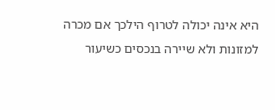היא אינה יכולה לטרוף הילכך אם מכרה למזונות ולא שיירה בנכסים כשיעור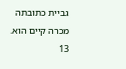גביית כתובתה מכרה קיים הוא.
13